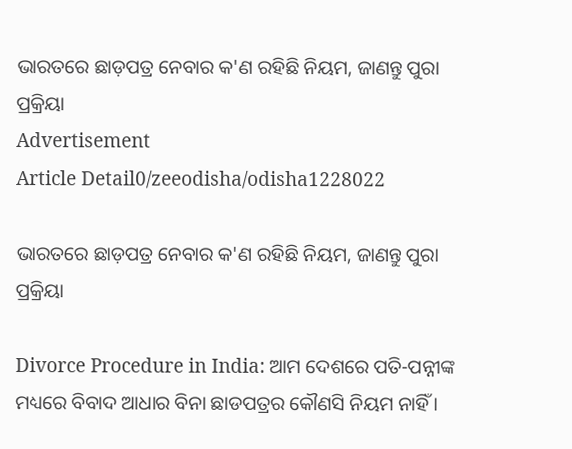ଭାରତରେ ଛାଡ଼ପତ୍ର ନେବାର କ'ଣ ରହିଛି ନିୟମ, ଜାଣନ୍ତୁ ପୁରା ପ୍ରକ୍ରିୟା
Advertisement
Article Detail0/zeeodisha/odisha1228022

ଭାରତରେ ଛାଡ଼ପତ୍ର ନେବାର କ'ଣ ରହିଛି ନିୟମ, ଜାଣନ୍ତୁ ପୁରା ପ୍ରକ୍ରିୟା

Divorce Procedure in India: ଆମ ଦେଶରେ ପତି-ପନ୍ନୀଙ୍କ ମଧ୍ୟରେ ବିବାଦ ଆଧାର ବିନା ଛାଡପତ୍ରର କୌଣସି ନିୟମ ନାହିଁ ।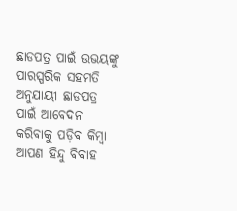ଛାଡପତ୍ର ପାଇଁ ଉଭୟଙ୍କୁ ପାରସ୍ପରିକ ସହମତି ଅନୁଯାୟୀ ଛାଡପତ୍ର ପାଇଁ ଆବେଦନ କରିବାକୁ ପଡ଼ିବ କିମ୍ବା ଆପଣ ହିନ୍ଦୁ ବିବାହ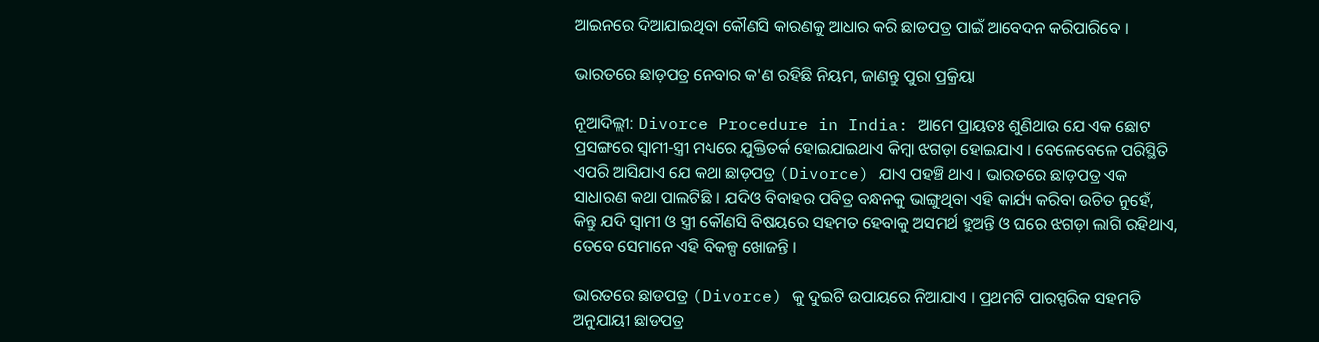ଆଇନରେ ଦିଆଯାଇଥିବା କୌଣସି କାରଣକୁ ଆଧାର କରି ଛାଡପତ୍ର ପାଇଁ ଆବେଦନ କରିପାରିବେ ।

ଭାରତରେ ଛାଡ଼ପତ୍ର ନେବାର କ'ଣ ରହିଛି ନିୟମ, ଜାଣନ୍ତୁ ପୁରା ପ୍ରକ୍ରିୟା

ନୂଆଦିଲ୍ଲୀ: Divorce Procedure in India: ଆମେ ପ୍ରାୟତଃ ଶୁଣିଥାଉ ଯେ ଏକ ଛୋଟ ପ୍ରସଙ୍ଗରେ ସ୍ୱାମୀ-ସ୍ତ୍ରୀ ମଧ୍ୟରେ ଯୁକ୍ତିତର୍କ ହୋଇଯାଇଥାଏ କିମ୍ବା ଝଗଡ଼ା ହୋଇଯାଏ । ବେଳେବେଳେ ପରିସ୍ଥିତି ଏପରି ଆସିଯାଏ ଯେ କଥା ଛାଡ଼ପତ୍ର (Divorce) ଯାଏ ପହଞ୍ଚି ଥାଏ । ଭାରତରେ ଛାଡ଼ପତ୍ର ଏକ ସାଧାରଣ କଥା ପାଲଟିଛି । ଯଦିଓ ବିବାହର ପବିତ୍ର ବନ୍ଧନକୁ ଭାଙ୍ଗୁଥିବା ଏହି କାର୍ଯ୍ୟ କରିବା ଉଚିତ ନୁହେଁ, କିନ୍ତୁ ଯଦି ସ୍ୱାମୀ ଓ ସ୍ତ୍ରୀ କୌଣସି ବିଷୟରେ ସହମତ ହେବାକୁ ଅସମର୍ଥ ହୁଅନ୍ତି ଓ ଘରେ ଝଗଡ଼ା ଲାଗି ରହିଥାଏ, ତେବେ ସେମାନେ ଏହି ବିକଳ୍ପ ଖୋଜନ୍ତି ।

ଭାରତରେ ଛାଡପତ୍ର (Divorce) କୁ ଦୁଇଟି ଉପାୟରେ ନିଆଯାଏ । ପ୍ରଥମଟି ପାରସ୍ପରିକ ସହମତି ଅନୁଯାୟୀ ଛାଡପତ୍ର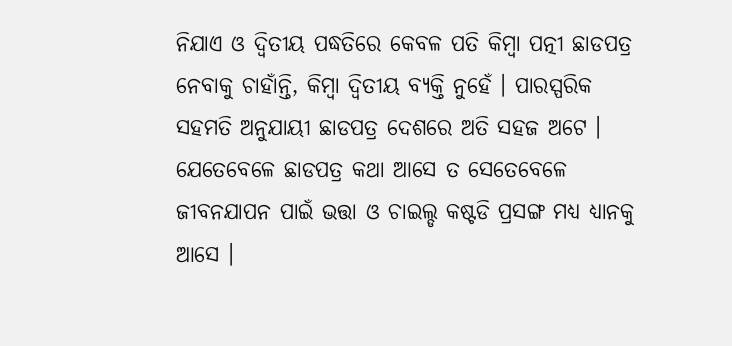ନିଯାଏ ଓ ଦ୍ୱିତୀୟ ପଦ୍ଧତିରେ କେବଳ ପତି କିମ୍ୱା ପତ୍ନୀ ଛାଡପତ୍ର ନେବାକୁ ଚାହାଁନ୍ତି, କିମ୍ୱା ଦ୍ୱିତୀୟ ବ୍ୟକ୍ତି ନୁହେଁ । ପାରସ୍ପରିକ ସହମତି ଅନୁଯାୟୀ ଛାଡପତ୍ର ଦେଶରେ ଅତି ସହଜ ଅଟେ । ଯେତେବେଳେ ଛାଡପତ୍ର କଥା ଆସେ ତ ସେତେବେଳେ ଜୀବନଯାପନ ପାଇଁ ଭତ୍ତା ଓ ଚାଇଲ୍ଡ କଷ୍ଟଡି ପ୍ରସଙ୍ଗ ମଧ୍ୟ ଧ୍ୟାନକୁ ଆସେ ।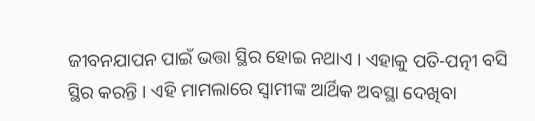ଜୀବନଯାପନ ପାଇଁ ଭତ୍ତା ସ୍ଥିର ହୋଇ ନଥାଏ । ଏହାକୁ ପତି-ପତ୍ନୀ ବସି ସ୍ଥିର କରନ୍ତି । ଏହି ମାମଲାରେ ସ୍ୱାମୀଙ୍କ ଆର୍ଥିକ ଅବସ୍ଥା ଦେଖିବା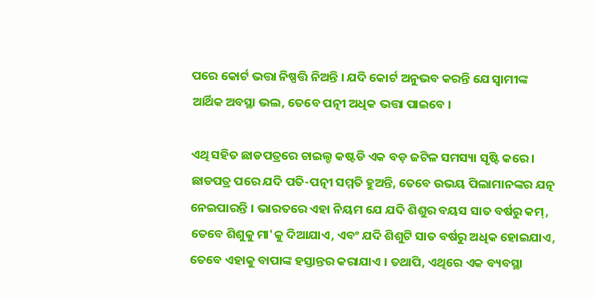ପରେ କୋର୍ଟ ଭତ୍ତା ନିଷ୍ପତ୍ତି ନିଅନ୍ତି । ଯଦି କୋର୍ଟ ଅନୁଭବ କରନ୍ତି ଯେ ସ୍ୱାମୀଙ୍କ ଆର୍ଥିକ ଅବସ୍ଥା ଭଲ, ତେବେ ପତ୍ନୀ ଅଧିକ ଭତ୍ତା ପାଇବେ ।

ଏଥି ସହିତ ଛାଡପତ୍ରରେ ଚାଇଲ୍ଡ କଷ୍ଟଡି ଏକ ବଡ଼ ଜଟିଳ ସମସ୍ୟା ସୃଷ୍ଟି କରେ । ଛାଡପତ୍ର ପରେ ଯଦି ପତି-ପତ୍ନୀ ସମ୍ମତି ହୁଅନ୍ତି, ତେବେ ଉଭୟ ପିଲାମାନଙ୍କର ଯତ୍ନ ନେଇପାରନ୍ତି । ଭାରତରେ ଏହା ନିୟମ ଯେ ଯଦି ଶିଶୁର ବୟସ ସାତ ବର୍ଷରୁ କମ୍, ତେବେ ଶିଶୁକୁ ମା'କୁ ଦିଆଯାଏ, ଏବଂ ଯଦି ଶିଶୁଟି ସାତ ବର୍ଷରୁ ଅଧିକ ହୋଇଯାଏ, ତେବେ ଏହାକୁ ବାପାଙ୍କ ହସ୍ତାନ୍ତର କରାଯାଏ । ତଥାପି, ଏଥିରେ ଏକ ବ୍ୟବସ୍ଥା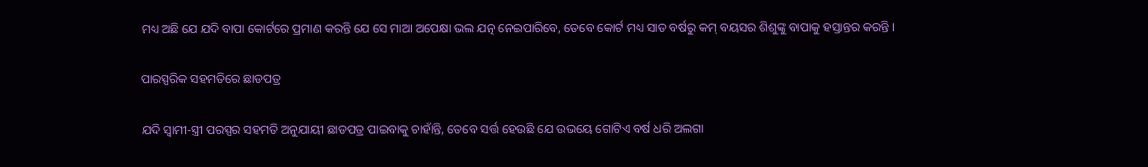ମଧ୍ୟ ଅଛି ଯେ ଯଦି ବାପା କୋର୍ଟରେ ପ୍ରମାଣ କରନ୍ତି ଯେ ସେ ମାଆ ଅପେକ୍ଷା ଭଲ ଯତ୍ନ ନେଇପାରିବେ, ତେବେ କୋର୍ଟ ମଧ୍ୟ ସାତ ବର୍ଷରୁ କମ୍ ବୟସର ଶିଶୁଙ୍କୁ ବାପାକୁ ହସ୍ତାନ୍ତର କରନ୍ତି ।

ପାରସ୍ପରିକ ସହମତିରେ ଛାଡପତ୍ର

ଯଦି ସ୍ୱାମୀ-ସ୍ତ୍ରୀ ପରସ୍ପର ସହମତି ଅନୁଯାୟୀ ଛାଡପତ୍ର ପାଇବାକୁ ଚାହାଁନ୍ତି, ତେବେ ସର୍ତ୍ତ ହେଉଛି ଯେ ଉଭୟେ ଗୋଟିଏ ବର୍ଷ ଧରି ଅଲଗା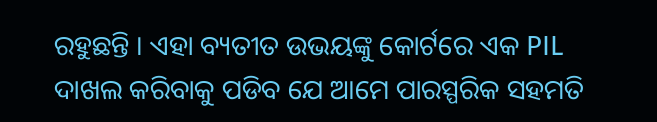ରହୁଛନ୍ତି । ଏହା ବ୍ୟତୀତ ଉଭୟଙ୍କୁ କୋର୍ଟରେ ଏକ PIL ଦାଖଲ କରିବାକୁ ପଡିବ ଯେ ଆମେ ପାରସ୍ପରିକ ସହମତି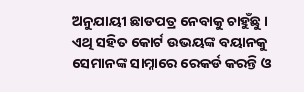ଅନୁଯାୟୀ ଛାଡପତ୍ର ନେବାକୁ ଚାହୁଁଛୁ । ଏଥି ସହିତ କୋର୍ଟ ଉଭୟଙ୍କ ବୟାନକୁ ସେମାନଙ୍କ ସାମ୍ନାରେ ରେକର୍ଡ କରନ୍ତି ଓ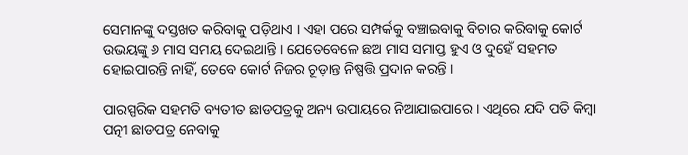ସେମାନଙ୍କୁ ଦସ୍ତଖତ କରିବାକୁ ପଡ଼ିଥାଏ । ଏହା ପରେ ସମ୍ପର୍କକୁ ବଞ୍ଚାଇବାକୁ ବିଚାର କରିବାକୁ କୋର୍ଟ ଉଭୟଙ୍କୁ ୬ ମାସ ସମୟ ଦେଇଥାନ୍ତି । ଯେତେବେଳେ ଛଅ ମାସ ସମାପ୍ତ ହୁଏ ଓ ଦୁହେଁ ସହମତ ହୋଇପାରନ୍ତି ନାହିଁ, ତେବେ କୋର୍ଟ ନିଜର ଚୂଡ଼ାନ୍ତ ନିଷ୍ପତ୍ତି ପ୍ରଦାନ କରନ୍ତି ।

ପାରସ୍ପରିକ ସହମତି ବ୍ୟତୀତ ଛାଡପତ୍ରକୁ ଅନ୍ୟ ଉପାୟରେ ନିଆଯାଇପାରେ । ଏଥିରେ ଯଦି ପତି କିମ୍ବା ପତ୍ନୀ ଛାଡପତ୍ର ନେବାକୁ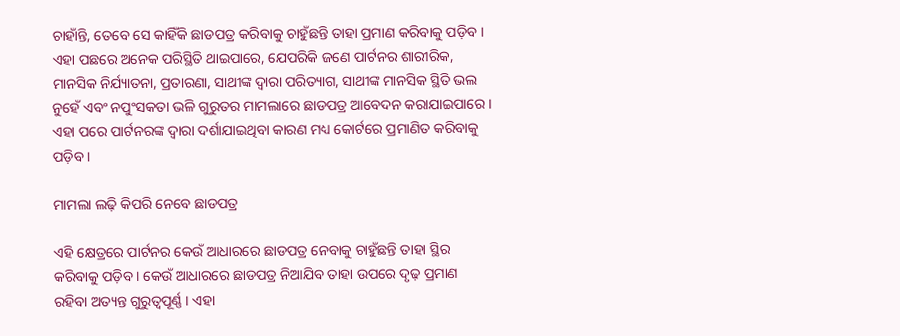ଚାହାଁନ୍ତି, ତେବେ ସେ କାହିଁକି ଛାଡପତ୍ର କରିବାକୁ ଚାହୁଁଛନ୍ତି ତାହା ପ୍ରମାଣ କରିବାକୁ ପଡ଼ିବ । ଏହା ପଛରେ ଅନେକ ପରିସ୍ଥିତି ଥାଇପାରେ, ଯେପରିକି ଜଣେ ପାର୍ଟନର ଶାରୀରିକ, ମାନସିକ ନିର୍ଯ୍ୟାତନା, ପ୍ରତାରଣା, ସାଥୀଙ୍କ ଦ୍ୱାରା ପରିତ୍ୟାଗ, ସାଥୀଙ୍କ ମାନସିକ ସ୍ଥିତି ଭଲ ନୁହେଁ ଏବଂ ନପୁଂସକତା ଭଳି ଗୁରୁତର ମାମଲାରେ ଛାଡପତ୍ର ଆବେଦନ କରାଯାଇପାରେ । ଏହା ପରେ ପାର୍ଟନରଙ୍କ ଦ୍ୱାରା ଦର୍ଶାଯାଇଥିବା କାରଣ ମଧ୍ୟ କୋର୍ଟରେ ପ୍ରମାଣିତ କରିବାକୁ ପଡ଼ିବ ।

ମାମଲା ଲଢ଼ି କିପରି ନେବେ ଛାଡପତ୍ର

ଏହି କ୍ଷେତ୍ରରେ ପାର୍ଟନର କେଉଁ ଆଧାରରେ ଛାଡପତ୍ର ନେବାକୁ ଚାହୁଁଛନ୍ତି ତାହା ସ୍ଥିର କରିବାକୁ ପଡ଼ିବ । କେଉଁ ଆଧାରରେ ଛାଡପତ୍ର ନିଆଯିବ ତାହା ଉପରେ ଦୃଢ଼ ପ୍ରମାଣ ରହିବା ଅତ୍ୟନ୍ତ ଗୁରୁତ୍ୱପୂର୍ଣ୍ଣ । ଏହା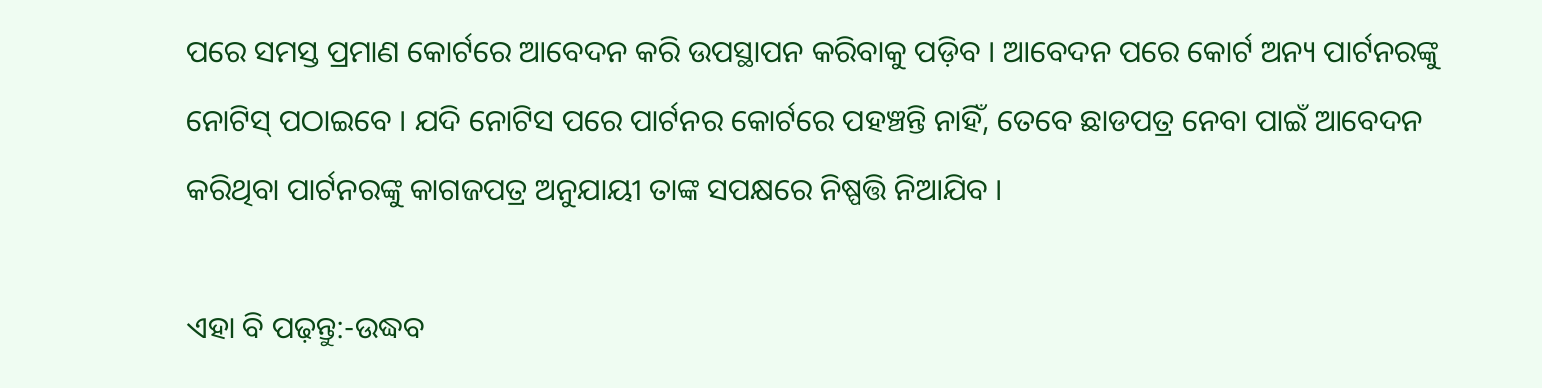ପରେ ସମସ୍ତ ପ୍ରମାଣ କୋର୍ଟରେ ଆବେଦନ କରି ଉପସ୍ଥାପନ କରିବାକୁ ପଡ଼ିବ । ଆବେଦନ ପରେ କୋର୍ଟ ଅନ୍ୟ ପାର୍ଟନରଙ୍କୁ ନୋଟିସ୍ ପଠାଇବେ । ଯଦି ନୋଟିସ ପରେ ପାର୍ଟନର କୋର୍ଟରେ ପହଞ୍ଚନ୍ତି ନାହିଁ, ତେବେ ଛାଡପତ୍ର ନେବା ପାଇଁ ଆବେଦନ କରିଥିବା ପାର୍ଟନରଙ୍କୁ କାଗଜପତ୍ର ଅନୁଯାୟୀ ତାଙ୍କ ସପକ୍ଷରେ ନିଷ୍ପତ୍ତି ନିଆଯିବ ।

ଏହା ବି ପଢ଼ନ୍ତୁ:-ଉଦ୍ଧବ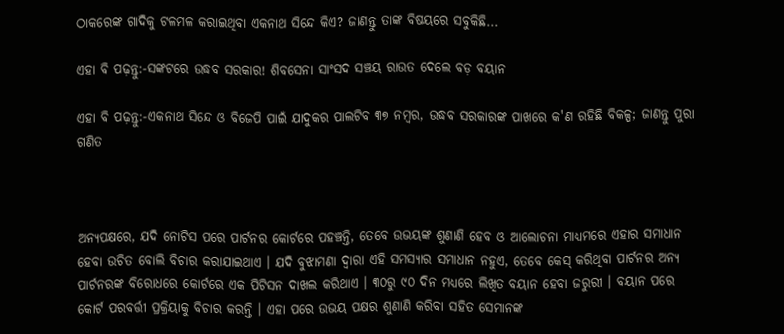ଠାକରେଙ୍କ ଗାଦିକୁ ଟଳମଳ କରାଇଥିବା ଏକନାଥ ସିନ୍ଦେ କିଏ? ଜାଣନ୍ତୁ ତାଙ୍କ ବିଷୟରେ ସବୁକିଛି...

ଏହା ବି ପଢ଼ନ୍ତୁ:-ସଙ୍କଟରେ ଉଦ୍ଧବ ସରକାର! ଶିବସେନା ସାଂସଦ ସଞ୍ଚୟ ରାଉତ ଦେଲେ ବଡ଼ ବୟାନ

ଏହା ବି ପଢ଼ନ୍ତୁ:-ଏକନାଥ ସିନ୍ଦେ ଓ ବିଜେପି ପାଇଁ ଯାଦୁକର ପାଲଟିବ ୩୭ ନମ୍ୱର, ଉଦ୍ଧବ ସରକାରଙ୍କ ପାଖରେ କ'ଣ ରହିଛି ବିକଳ୍ପ; ଜାଣନ୍ତୁ ପୁରା ଗଣିତ



ଅନ୍ୟପକ୍ଷରେ, ଯଦି ନୋଟିସ ପରେ ପାର୍ଟନର କୋର୍ଟରେ ପହଞ୍ଚନ୍ତି, ତେବେ ଉଭୟଙ୍କ ଶୁଣାଣି ହେବ ଓ ଆଲୋଚନା ମାଧ୍ୟମରେ ଏହାର ସମାଧାନ ହେବା ଉଚିତ ବୋଲି ବିଚାର କରାଯାଇଥାଏ । ଯଦି ବୁଝାମଣା ଦ୍ୱାରା ଏହି ସମସ୍ୟାର ସମାଧାନ ନହୁଏ, ତେବେ କେସ୍ କରିଥିବା ପାର୍ଟନର ଅନ୍ୟ ପାର୍ଟନରଙ୍କ ବିରୋଧରେ କୋର୍ଟରେ ଏକ ପିଟିସନ ଦାଖଲ କରିଥାଏ । ୩୦ରୁ ୯୦ ଦିନ ମଧ୍ୟରେ ଲିଖିତ ବୟାନ ହେବା ଜରୁରୀ । ବୟାନ ପରେ କୋର୍ଟ ପରବର୍ତ୍ତୀ ପ୍ରକ୍ରିୟାକୁ ବିଚାର କରନ୍ତି । ଏହା ପରେ ଉଭୟ ପକ୍ଷର ଶୁଣାଣି କରିବା ସହିତ ସେମାନଙ୍କ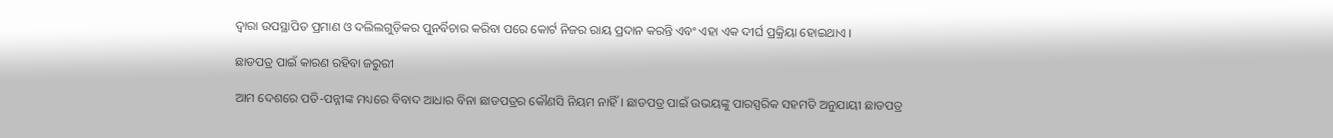ଦ୍ୱାରା ଉପସ୍ଥାପିତ ପ୍ରମାଣ ଓ ଦଲିଲଗୁଡ଼ିକର ପୁନର୍ବିଚାର କରିବା ପରେ କୋର୍ଟ ନିଜର ରାୟ ପ୍ରଦାନ କରନ୍ତି ଏବଂ ଏହା ଏକ ଦୀର୍ଘ ପ୍ରକ୍ରିୟା ହୋଇଥାଏ ।

ଛାଡପତ୍ର ପାଇଁ କାରଣ ରହିବା ଜରୁରୀ

ଆମ ଦେଶରେ ପତି-ପନ୍ନୀଙ୍କ ମଧ୍ୟରେ ବିବାଦ ଆଧାର ବିନା ଛାଡପତ୍ରର କୌଣସି ନିୟମ ନାହିଁ । ଛାଡପତ୍ର ପାଇଁ ଉଭୟଙ୍କୁ ପାରସ୍ପରିକ ସହମତି ଅନୁଯାୟୀ ଛାଡପତ୍ର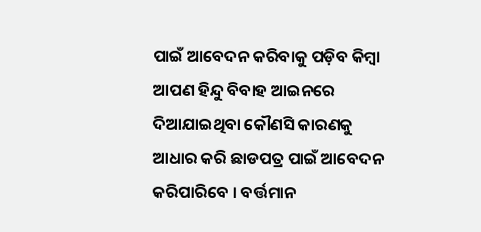ପାଇଁ ଆବେଦନ କରିବାକୁ ପଡ଼ିବ କିମ୍ବା ଆପଣ ହିନ୍ଦୁ ବିବାହ ଆଇନରେ ଦିଆଯାଇଥିବା କୌଣସି କାରଣକୁ ଆଧାର କରି ଛାଡପତ୍ର ପାଇଁ ଆବେଦନ କରିପାରିବେ । ବର୍ତ୍ତମାନ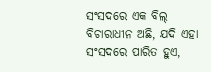ସଂସଦରେ ଏକ ବିଲ୍ ବିଚାରାଧୀନ ଅଛି, ଯଦି ଏହା ସଂସଦରେ ପାରିତ ହୁଏ,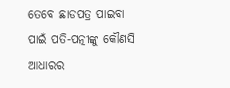ତେବେ ଛାଡପତ୍ର ପାଇବା ପାଇଁ ପତି-ପତ୍ନୀଙ୍କୁ କୌଣସି ଆଧାରର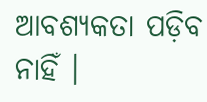ଆବଶ୍ୟକତା ପଡ଼ିବ ନାହିଁ ।